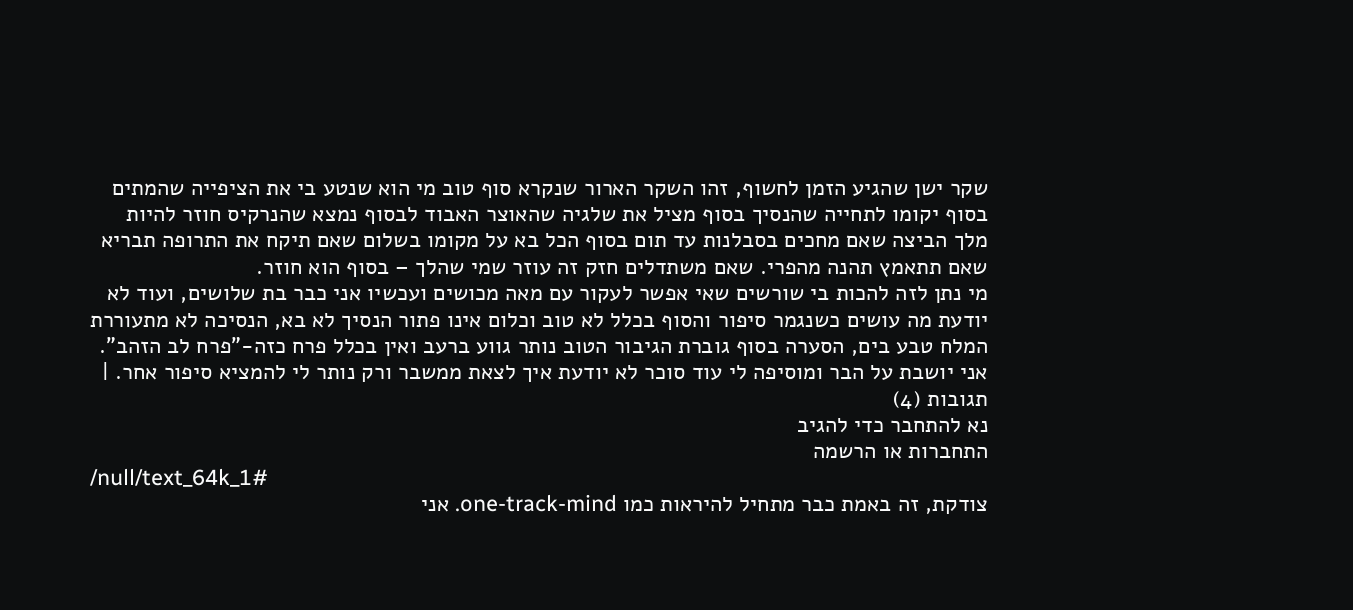שקר ישן שהגיע הזמן לחשוף, זהו השקר הארור שנקרא סוף טוב מי הוא שנטע בי את הציפייה שהמתים בסוף יקומו לתחייה שהנסיך בסוף מציל את שלגיה שהאוצר האבוד לבסוף נמצא שהנרקיס חוזר להיות מלך הביצה שאם מחכים בסבלנות עד תום בסוף הכל בא על מקומו בשלום שאם תיקח את התרופה תבריא שאם תתאמץ תהנה מהפרי. שאם משתדלים חזק זה עוזר שמי שהלך – בסוף הוא חוזר.
מי נתן לזה להכות בי שורשים שאי אפשר לעקור עם מאה מכושים ועכשיו אני כבר בת שלושים, ועוד לא יודעת מה עושים כשנגמר סיפור והסוף בכלל לא טוב וכלום אינו פתור הנסיך לא בא, הנסיכה לא מתעוררת המלח טבע בים, הסערה בסוף גוברת הגיבור הטוב נותר גווע ברעב ואין בכלל פרח כזה-"פרח לב הזהב". אני יושבת על הבר ומוסיפה לי עוד סוכר לא יודעת איך לצאת ממשבר ורק נותר לי להמציא סיפור אחר. |
תגובות (4)
נא להתחבר כדי להגיב
התחברות או הרשמה
/null/text_64k_1#
צודקת, זה באמת כבר מתחיל להיראות כמו one-track-mind. אני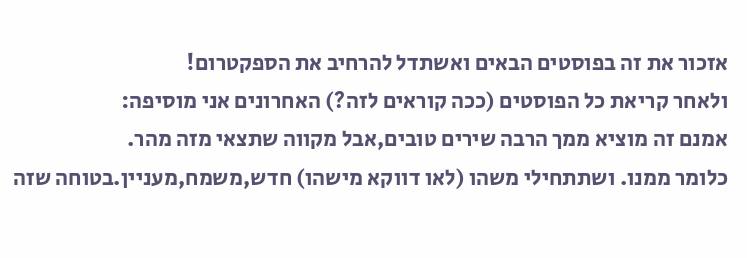אזכור את זה בפוסטים הבאים ואשתדל להרחיב את הספקטרום!
ולאחר קריאת כל הפוסטים (ככה קוראים לזה?) האחרונים אני מוסיפה:
אמנם זה מוציא ממך הרבה שירים טובים,אבל מקווה שתצאי מזה מהר.
כלומר ממנו. ושתתחילי משהו (לאו דווקא מישהו) חדש,משמח,מעניין.בטוחה שזה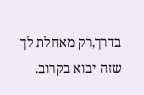בדרך,רק מאחלת לך שזה יבוא בקרוב.